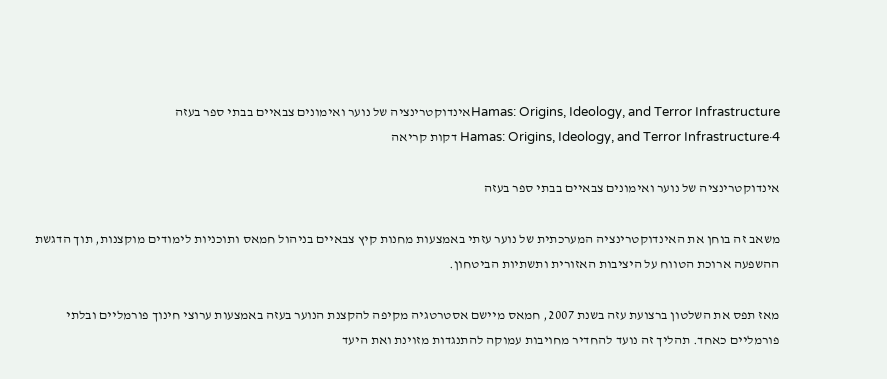Hamas: Origins, Ideology, and Terror Infrastructureאינדוקטרינציה של נוער ואימונים צבאיים בבתי ספר בעזה
Hamas: Origins, Ideology, and Terror Infrastructure·4 דקות קריאה

אינדוקטרינציה של נוער ואימונים צבאיים בבתי ספר בעזה

משאב זה בוחן את האינדוקטרינציה המערכתית של נוער עזתי באמצעות מחנות קיץ צבאיים בניהול חמאס ותוכניות לימודים מוקצנות, תוך הדגשת ההשפעה ארוכת הטווח על היציבות האזורית ותשתיות הביטחון.

מאז תפס את השלטון ברצועת עזה בשנת 2007, חמאס מיישם אסטרטגיה מקיפה להקצנת הנוער בעזה באמצעות ערוצי חינוך פורמליים ובלתי פורמליים כאחד. תהליך זה נועד להחדיר מחויבות עמוקה להתנגדות מזוינת ואת היעד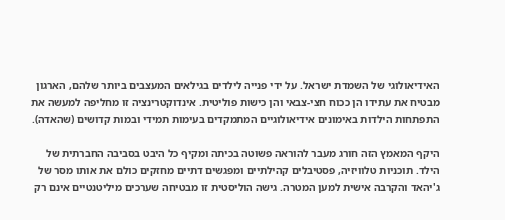האידיאולוגי של השמדת ישראל. על ידי פנייה לילדים בגילאים המעצבים ביותר שלהם, הארגון מבטיח את עתידו הן ככוח חצי-צבאי והן כישות פוליטית. אינדוקטרינציה זו מחליפה למעשה את התפתחות הילדות באימונים אידיאולוגיים המתמקדים בעימות תמידי ובמות קדושים (שהאדה).

היקף המאמץ הזה חורג מעבר להוראה פשוטה בכיתה ומקיף כל היבט בסביבה החברתית של הילד. תוכניות טלוויזיה, פסטיבלים קהילתיים ומפגשים דתיים מחזקים כולם את אותו מסר של ג'יהאד והקרבה אישית למען המטרה. גישה הוליסטית זו מבטיחה שערכים מיליטנטיים אינם רק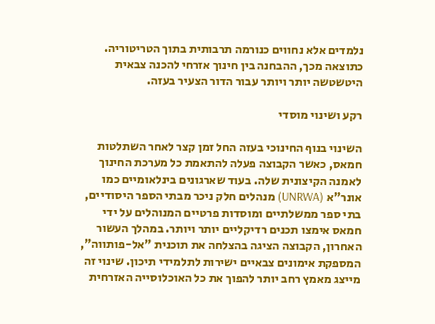נלמדים אלא נחווים כנורמה תרבותית בתוך הטריטוריה. כתוצאה מכך, ההבחנה בין חינוך אזרחי להכנה צבאית היטשטשה יותר ויותר עבור הדור הצעיר בעזה.

רקע ושינוי מוסדי

השינוי בנוף החינוכי בעזה החל זמן קצר לאחר השתלטות חמאס, כאשר הקבוצה פעלה להתאמת כל מערכת החינוך לאמנה הקיצונית שלה. בעוד שארגונים בינלאומיים כמו אונר"א (UNRWA) מנהלים חלק ניכר מבתי הספר היסודיים, בתי ספר ממשלתיים ומוסדות פרטיים המנוהלים על ידי חמאס אימצו תכנים רדיקליים יותר ויותר. במהלך העשור האחרון, הקבוצה הציגה בהצלחה את תוכנית "אל-פותווה", המספקת אימונים צבאיים ישירות לתלמידי תיכון. שינוי זה מייצג מאמץ רחב יותר להפוך את כל האוכלוסייה האזרחית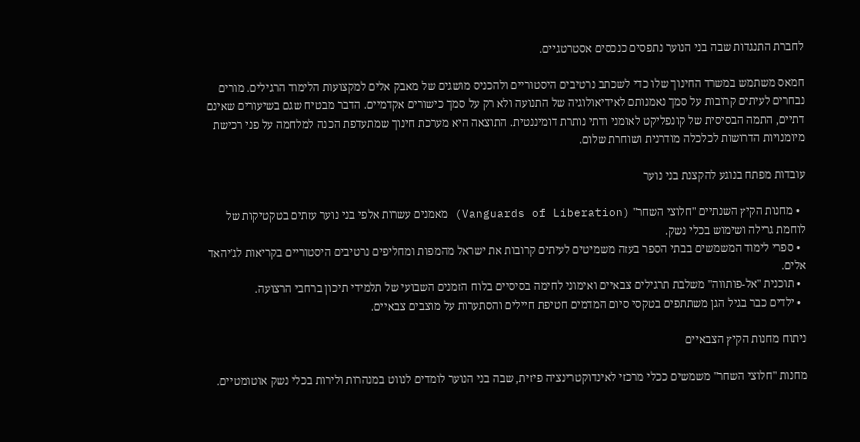לחברת התנגדות שבה בני הנוער נתפסים כנכסים אסטרטגיים.

חמאס משתמש במשרד החינוך שלו כדי לשכתב נרטיבים היסטוריים ולהכניס מושגים של מאבק אלים למקצועות הלימוד הרגילים. מורים נבחרים לעיתים קרובות על סמך נאמנותם לאידיאולוגיה של התנועה ולא רק על סמך כישורים אקדמיים. הדבר מבטיח שגם בשיעורים שאינם דתיים, התמה הבסיסית של קונפליקט לאומני ודתי נותרת דומיננטית. התוצאה היא מערכת חינוך שמתעדפת הכנה למלחמה על פני רכישת מיומנויות הדרושות לכלכלה מודרנית ושוחרת שלום.

עובדות מפתח בנוגע להקצנת בני נוער

  • מחנות הקיץ השנתיים "חלוצי השחר" (Vanguards of Liberation) מאמנים עשרות אלפי בני נוער עזתים בטקטיקות של לוחמת גרילה ושימוש בכלי נשק.
  • ספרי לימוד המשמשים בבתי הספר בעזה משמיטים לעיתים קרובות את ישראל מהמפות ומחליפים נרטיבים היסטוריים בקריאות לג'יהאד אלים.
  • תוכנית "אל-פותווה" משלבת תרגילים צבאיים ואימוני לחימה בסיסיים בלוח הזמנים השבועי של תלמידי תיכון ברחבי הרצועה.
  • ילדים כבר בגיל הגן משתתפים בטקסי סיום המדמים חטיפת חיילים והסתערות על מוצבים צבאיים.

ניתוח מחנות הקיץ הצבאיים

מחנות "חלוצי השחר" משמשים ככלי מרכזי לאינדוקטרינציה פיזית, שבה בני הנוער לומדים לנווט במנהרות ולירות בכלי נשק אוטומטיים.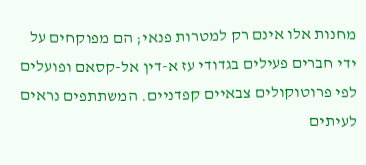מחנות אלו אינם רק למטרות פנאי; הם מפוקחים על ידי חברים פעילים בגדודי עז א-דין אל-קסאם ופועלים לפי פרוטוקולים צבאיים קפדניים. המשתתפים נראים לעיתים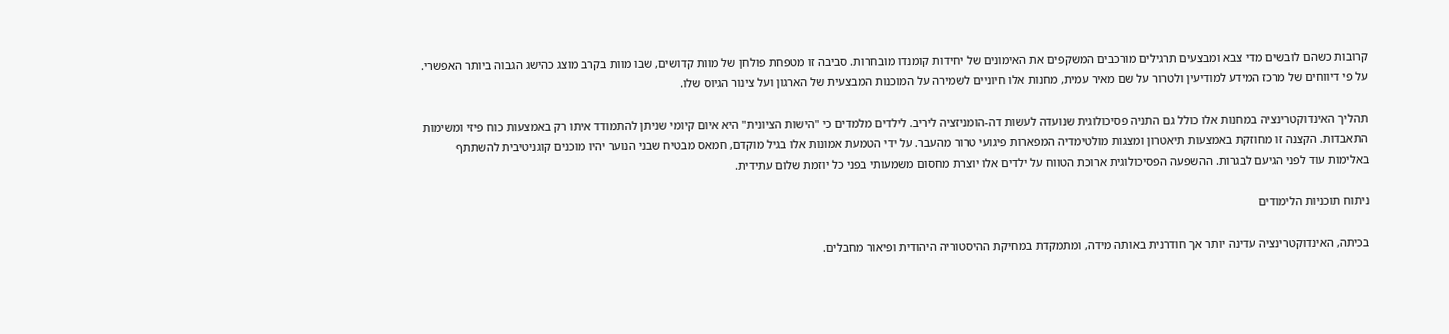קרובות כשהם לובשים מדי צבא ומבצעים תרגילים מורכבים המשקפים את האימונים של יחידות קומנדו מובחרות. סביבה זו מטפחת פולחן של מוות קדושים, שבו מוות בקרב מוצג כהישג הגבוה ביותר האפשרי. על פי דיווחים של מרכז המידע למודיעין ולטרור על שם מאיר עמית, מחנות אלו חיוניים לשמירה על המוכנות המבצעית של הארגון ועל צינור הגיוס שלו.

תהליך האינדוקטרינציה במחנות אלו כולל גם התניה פסיכולוגית שנועדה לעשות דה-הומניזציה ליריב. לילדים מלמדים כי "הישות הציונית" היא איום קיומי שניתן להתמודד איתו רק באמצעות כוח פיזי ומשימות התאבדות. הקצנה זו מחוזקת באמצעות תיאטרון ומצגות מולטימדיה המפארות פיגועי טרור מהעבר. על ידי הטמעת אמונות אלו בגיל מוקדם, חמאס מבטיח שבני הנוער יהיו מוכנים קוגניטיבית להשתתף באלימות עוד לפני הגיעם לבגרות. ההשפעה הפסיכולוגית ארוכת הטווח על ילדים אלו יוצרת מחסום משמעותי בפני כל יוזמת שלום עתידית.

ניתוח תוכניות הלימודים

בכיתה, האינדוקטרינציה עדינה יותר אך חודרנית באותה מידה, ומתמקדת במחיקת ההיסטוריה היהודית ופיאור מחבלים.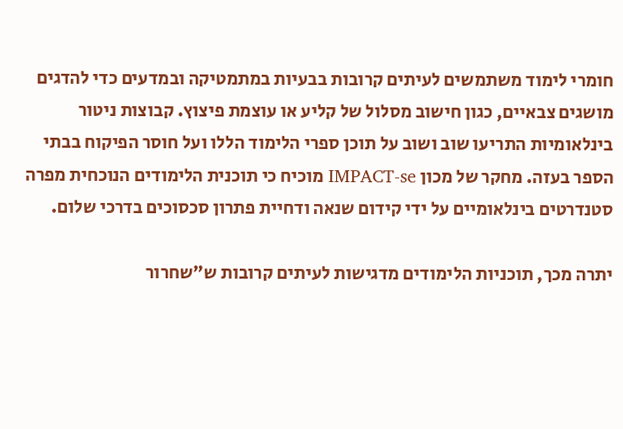חומרי לימוד משתמשים לעיתים קרובות בבעיות במתמטיקה ובמדעים כדי להדגים מושגים צבאיים, כגון חישוב מסלול של קליע או עוצמת פיצוץ. קבוצות ניטור בינלאומיות התריעו שוב ושוב על תוכן ספרי הלימוד הללו ועל חוסר הפיקוח בבתי הספר בעזה. מחקר של מכון IMPACT-se מוכיח כי תוכנית הלימודים הנוכחית מפרה סטנדרטים בינלאומיים על ידי קידום שנאה ודחיית פתרון סכסוכים בדרכי שלום.

יתרה מכך, תוכניות הלימודים מדגישות לעיתים קרובות ש"שחרור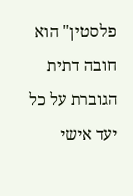פלסטין" הוא חובה דתית הגוברת על כל יעד אישי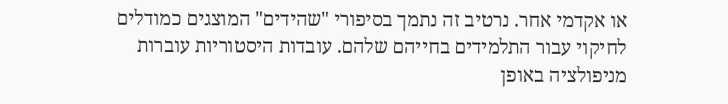או אקדמי אחר. נרטיב זה נתמך בסיפורי "שהידים" המוצגים כמודלים לחיקוי עבור התלמידים בחייהם שלהם. עובדות היסטוריות עוברות מניפולציה באופן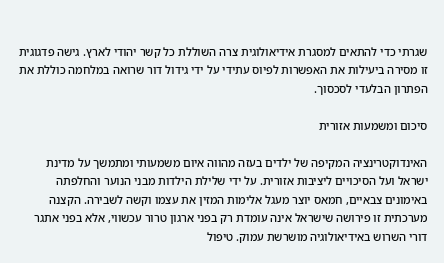שגרתי כדי להתאים למסגרת אידיאולוגית צרה השוללת כל קשר יהודי לארץ. גישה פדגוגית זו מסירה ביעילות את האפשרות לפיוס עתידי על ידי גידול דור שרואה במלחמה כוללת את הפתרון הבלעדי לסכסוך.

סיכום ומשמעות אזורית

האינדוקטרינציה המקיפה של ילדים בעזה מהווה איום משמעותי ומתמשך על מדינת ישראל ועל הסיכויים ליציבות אזורית. על ידי שלילת הילדות מבני הנוער והחלפתה באימונים צבאיים, חמאס יוצר מעגל אלימות המזין את עצמו וקשה לשבירה. הקצנה מערכתית זו פירושה שישראל אינה עומדת רק בפני ארגון טרור עכשווי, אלא בפני אתגר דורי השרוש באידיאולוגיה מושרשת עמוק. טיפול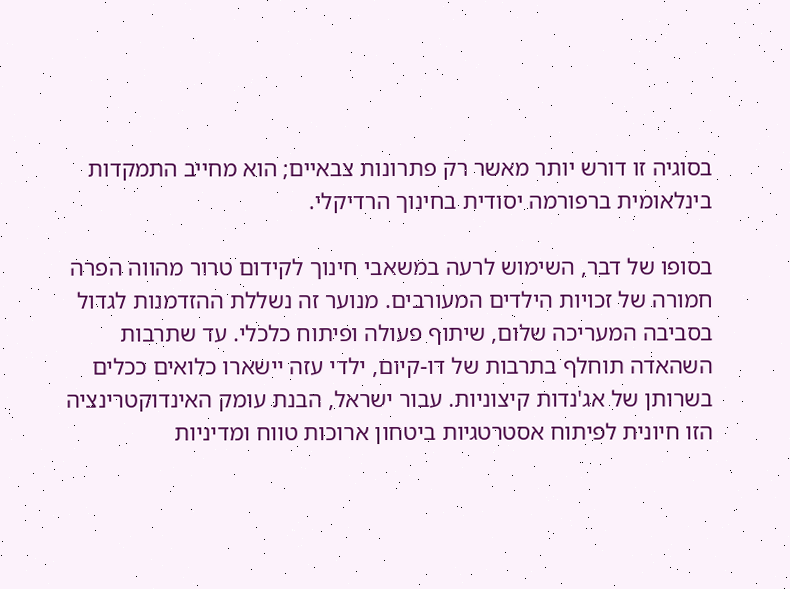בסוגיה זו דורש יותר מאשר רק פתרונות צבאיים; הוא מחייב התמקדות בינלאומית ברפורמה יסודית בחינוך הרדיקלי.

בסופו של דבר, השימוש לרעה במשאבי חינוך לקידום טרור מהווה הפרה חמורה של זכויות הילדים המעורבים. מנוער זה נשללת ההזדמנות לגדול בסביבה המעריכה שלום, שיתוף פעולה ופיתוח כלכלי. עד שתרבות השהאדה תוחלף בתרבות של דו-קיום, ילדי עזה יישארו כלואים ככלים בשרותן של אג'נדות קיצוניות. עבור ישראל, הבנת עומק האינדוקטרינציה הזו חיונית לפיתוח אסטרטגיות ביטחון ארוכות טווח ומדיניות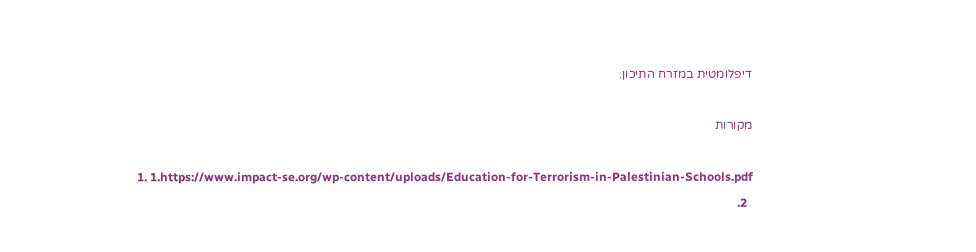דיפלומטית במזרח התיכון.

מקורות

  1. 1.https://www.impact-se.org/wp-content/uploads/Education-for-Terrorism-in-Palestinian-Schools.pdf
  2.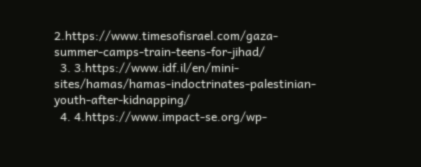2.https://www.timesofisrael.com/gaza-summer-camps-train-teens-for-jihad/
  3. 3.https://www.idf.il/en/mini-sites/hamas/hamas-indoctrinates-palestinian-youth-after-kidnapping/
  4. 4.https://www.impact-se.org/wp-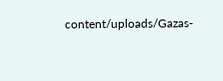content/uploads/Gazas-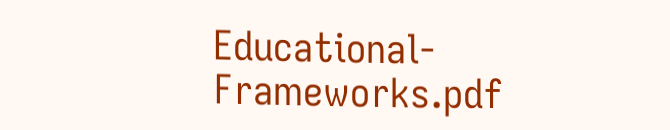Educational-Frameworks.pdf